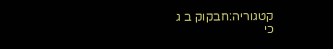קטגוריה:חבקוק ב ג
כי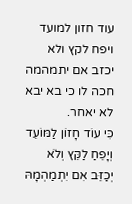עוד חזון למועד ויפח לקץ ולא יכזב אם יתמהמה חכה לו כי בא יבא לא יאחר.
כִּי עוֹד חָזוֹן לַמּוֹעֵד וְיָפֵחַ לַקֵּץ וְלֹא יְכַזֵּב אִם יִתְמַהְמָהּ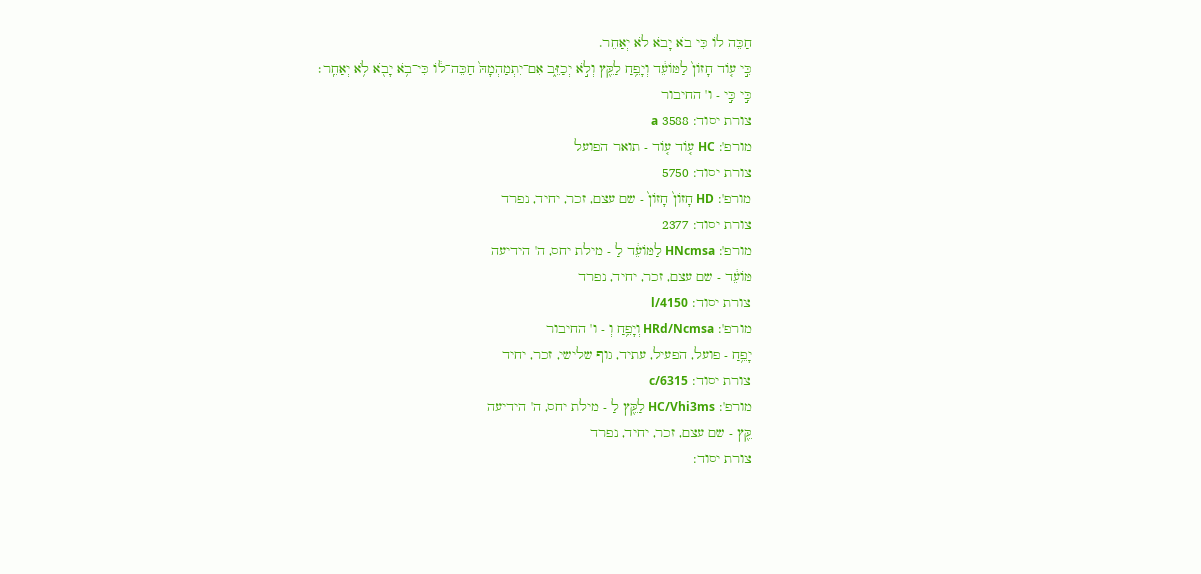חַכֵּה לוֹ כִּי בֹא יָבֹא לֹא יְאַחֵר.
כִּ֣י ע֤וֹד חָזוֹן֙ לַמּוֹעֵ֔ד וְיָפֵ֥חַ לַקֵּ֖ץ וְלֹ֣א יְכַזֵּ֑ב אִם־יִתְמַהְמָהּ֙ חַכֵּה־ל֔וֹ כִּי־בֹ֥א יָבֹ֖א לֹ֥א יְאַחֵֽר׃
כִּ֣י כִּ֣י - ו' החיבור
צורת יסוד: 3588 a
מורפ': HC ע֤וֹד ע֤וֹד - תואר הפועל
צורת יסוד: 5750
מורפ': HD חָזוֹן֙ חָזוֹן֙ - שם עצם, זכר, יחיד, נפרד
צורת יסוד: 2377
מורפ': HNcmsa לַמּוֹעֵ֔ד לַ - מילת יחס, ה' הידיעה
מּוֹעֵ֔ד - שם עצם, זכר, יחיד, נפרד
צורת יסוד: l/4150
מורפ': HRd/Ncmsa וְיָפֵ֥חַ וְ - ו' החיבור
יָפֵ֥חַ - פועל, הפעיל, עתיד, גוף שלישי, זכר, יחיד
צורת יסוד: c/6315
מורפ': HC/Vhi3ms לַקֵּ֖ץ לַ - מילת יחס, ה' הידיעה
קֵּ֖ץ - שם עצם, זכר, יחיד, נפרד
צורת יסוד: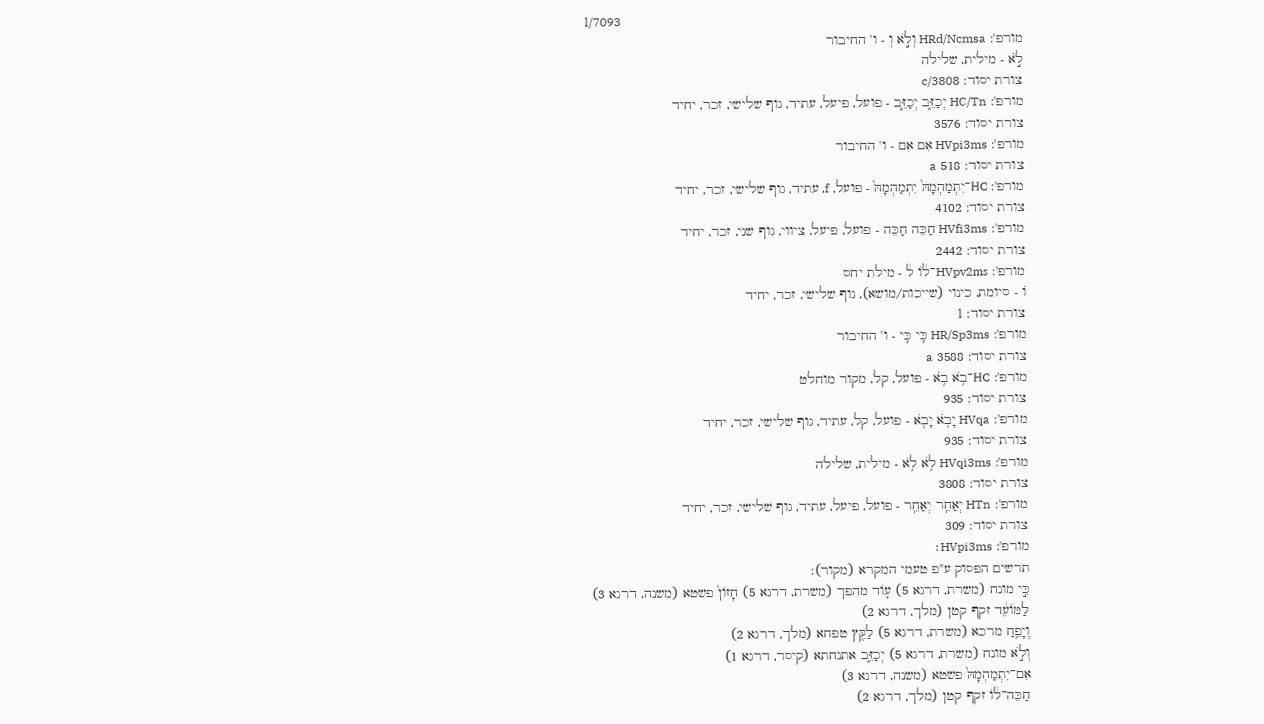l/7093
מורפ': HRd/Ncmsa וְלֹ֣א וְ - ו' החיבור
לֹ֣א - מילית, שלילה
צורת יסוד: c/3808
מורפ': HC/Tn יְכַזֵּ֑ב יְכַזֵּ֑ב - פועל, פיעל, עתיד, גוף שלישי, זכר, יחיד
צורת יסוד: 3576
מורפ': HVpi3ms אִם אִם - ו' החיבור
צורת יסוד: 518 a
מורפ': HC־יִתְמַהְמָהּ֙ יִתְמַהְמָהּ֙ - פועל, f, עתיד, גוף שלישי, זכר, יחיד
צורת יסוד: 4102
מורפ': HVfi3ms חַכֵּה חַכֵּה - פועל, פיעל, ציווי, גוף שני, זכר, יחיד
צורת יסוד: 2442
מורפ': HVpv2ms־ל֔וֹ ל֔ - מילת יחס
וֹ - סיומת, כינוי (שייכות/מושא), גוף שלישי, זכר, יחיד
צורת יסוד: l
מורפ': HR/Sp3ms כִּֽי כִּֽי - ו' החיבור
צורת יסוד: 3588 a
מורפ': HC־בֹ֥א בֹ֥א - פועל, קל, מקור מוחלט
צורת יסוד: 935
מורפ': HVqa יָבֹ֖א יָבֹ֖א - פועל, קל, עתיד, גוף שלישי, זכר, יחיד
צורת יסוד: 935
מורפ': HVqi3ms לֹ֥א לֹ֥א - מילית, שלילה
צורת יסוד: 3808
מורפ': HTn יְאַחֵֽר יְאַחֵֽר - פועל, פיעל, עתיד, גוף שלישי, זכר, יחיד
צורת יסוד: 309
מורפ': HVpi3ms׃
תרשים הפסוק ע"פ טעמי המקרא (מקור):
כִּ֣י מונח (משרת, דרגא 5) ע֤וֹד מהפך (משרת, דרגא 5) חָזוֹן֙ פשטא (משנה, דרגא 3)
לַמּוֹעֵ֔ד זקף קטן (מלך, דרגא 2)
וְיָפֵ֥חַ מרכא (משרת, דרגא 5) לַקֵּ֖ץ טפחא (מלך, דרגא 2)
וְלֹ֣א מונח (משרת, דרגא 5) יְכַזֵּ֑ב אתנחתא (קיסר, דרגא 1)
אִם־יִתְמַהְמָהּ֙ פשטא (משנה, דרגא 3)
חַכֵּה־ל֔וֹ זקף קטן (מלך, דרגא 2)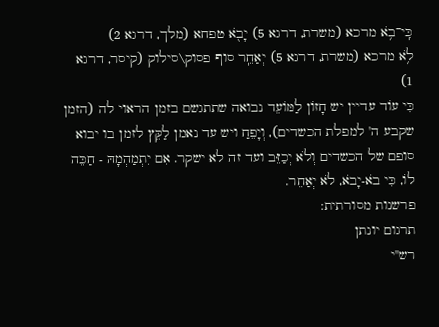כִּֽי־בֹ֥א מרכא (משרת, דרגא 5) יָבֹ֖א טפחא (מלך, דרגא 2)
לֹ֥א מרכא (משרת, דרגא 5) יְאַחֵֽר סוף פסוק\סילוק (קיסר, דרגא 1)
כִּי עוֹד עדיין יש חָזוֹן לַמּוֹעֵד נבואה שתתגשם בזמן הראוי לה (הזמן שקבע ה' למפלת הכשדים), וְיָפֵחַ ויש עד נאמן לַקֵּץ לזמן בו יבוא סופם של הכשדים וְלֹא יְכַזֵּב ועד זה לא ישקר. אִם יִתְמַהְמָהּ - חַכֵּה לוֹ, כִּי בֹא-יָבֹא, לֹא יְאַחֵר.
פרשנות מסורתית:
תרגום יונתן
רש"י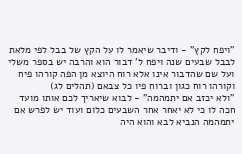"ויפח לקץ" - ודיבר שיאמר לו על הקץ של בבל לפי מלאת לבבל שבעים שנה ויפח ל' דבור הוא והרבה יש בספר משלי ועל שם שהדבור אינו אלא רוח היוצא מן הפה קורהו פיח וקורהו רוח כגון וברוח פיו כל צבאם (תהלים לג)
"ולא יכזב אם יתמהמה" - לבוא שיאריך לכם אותו מועד חכה לו כי לא יאחר אחר השבעים כלום ועוד יש לפרש אם יתמהמה הנביא לבא והוא היה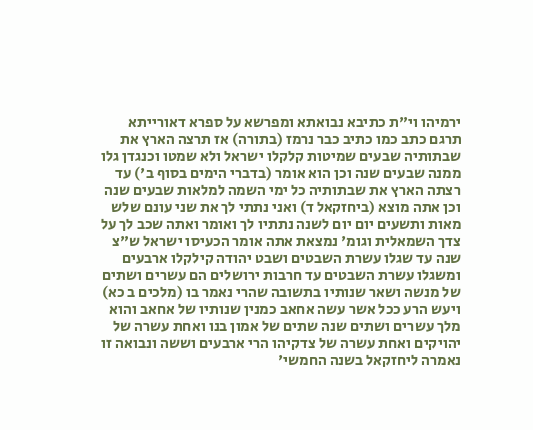ירמיהו וי"ת כתיבא נבואתא ומפרשא על ספרא דאורייתא תרגם כתב כמו כתיב כבר נרמז (בתורה) אז תרצה הארץ את שבתותיה שבעים שמיטות קלקלו ישראל ולא שמטו וכנגדן גלו ממנה שבעים שנה וכן הוא אומר (בדברי הימים בסוף ב') עד רצתה הארץ את שבתותיה כל ימי השמה למלאות שבעים שנה וכן אתה מוצא (ביחזקאל ד) ואני נתתי לך את שני עונם שלש מאות ותשעים יום יום לשנה נתתיו לך ואומר ואתה שכב לך על צדך השמאלית וגומ' נמצאת אתה אומר הכעיסו ישראל ש"צ שנה עד שגלו עשרת השבטים ושבט יהודה קילקלו ארבעים ומשגלו עשרת השבטים עד חרבות ירושלים הם עשרים ושתים של מנשה ושאר שנותיו בתשובה שהרי נאמר בו (מלכים ב כא) ויעש הרע ככל אשר עשה אחאב כמנין שנותיו של אחאב והוא מלך עשרים ושתים שנה שתים של אמון בנו ואחת עשרה של יהויקים ואחת עשרה של צדקיהו הרי ארבעים וששה ונבואה זו נאמרה ליחזקאל בשנה החמשי'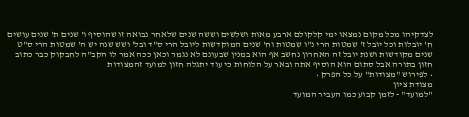לצדקיהו מכל מקום נמצאו ימי קלקולם ארבע מאות ושלשים וששה שנים שלאחר נבואה זו שהוסיף ו' שנים ת' שנים עושים ח' יובלות וכל יובל ז' שמטות הרי נ"ו שמטות וח' שנים המוקדשות ליובל הרי ס"ד ובל' ושש שנה יש ה' שמטות הרי ס"ט שנים מקודשות ושנת יובל זה האחרון נחשב אף הוא במנין שבעונם לא נגמר וכאן ככה אמר לו הקב"ה לחבקוק כבר כתוב חזון בתורה אבל סתום הוא הוסיף אתה ובאר על הלוחות כי עוד יתגלה חזון למועד זהמצודות
• לפירוש "מצודות" על כל הפרק •
מצודת ציון
"למועד" - לזמן קבוע כמו העביר המועד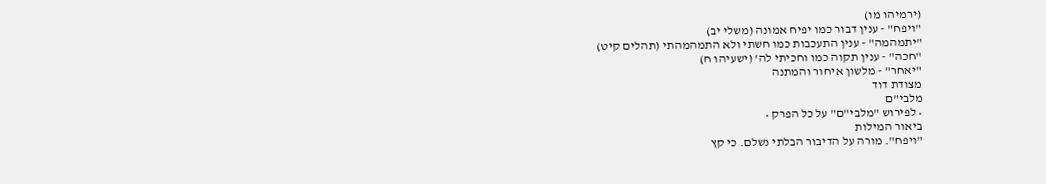(ירמיהו מו)
"ויפח" - ענין דבור כמו יפיח אמונה (משלי יב)
"יתמהמה" - ענין התעכבות כמו חשתי ולא התמהמהתי (תהלים קיט)
"חכה" - ענין תקוה כמו וחכיתי לה' (ישעיהו ח)
"יאחר" - מלשון איחור והמתנה
מצודת דוד
מלבי"ם
• לפירוש "מלבי"ם" על כל הפרק •
ביאור המילות
"ויפח". מורה על הדיבור הבלתי נשלם. כי קץ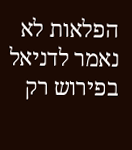הפלאות לא נאמר לדניאל בפירוש רק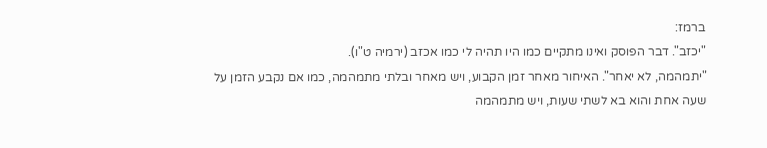ברמז:
"יכזב". דבר הפוסק ואינו מתקיים כמו היו תהיה לי כמו אכזב (ירמיה ט"ו).
"יתמהמה, לא יאחר". האיחור מאחר זמן הקבוע, ויש מאחר ובלתי מתמהמה, כמו אם נקבע הזמן על שעה אחת והוא בא לשתי שעות, ויש מתמהמה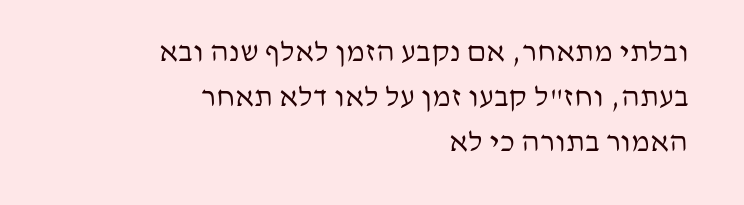ובלתי מתאחר, אם נקבע הזמן לאלף שנה ובא בעתה, וחז"ל קבעו זמן על לאו דלא תאחר האמור בתורה כי לא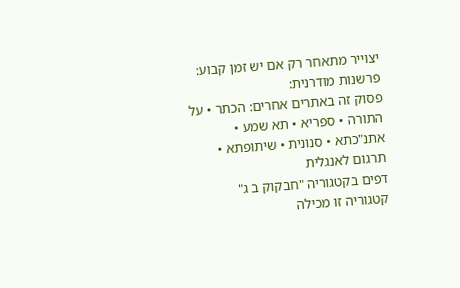יצוייר מתאחר רק אם יש זמן קבוע:
פרשנות מודרנית:
פסוק זה באתרים אחרים: הכתר • על התורה • ספריא • תא שמע • אתנ"כתא • סנונית • שיתופתא • תרגום לאנגלית
דפים בקטגוריה "חבקוק ב ג"
קטגוריה זו מכילה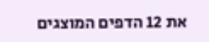את 12 הדפים המוצגים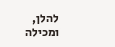להלן, ומכילה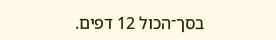בסך־הכול 12 דפים.